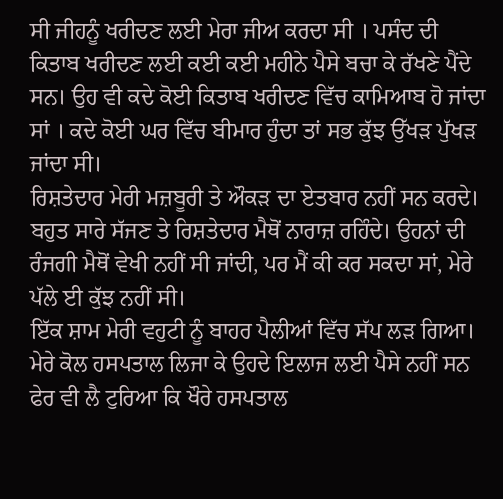ਸੀ ਜੀਹਨੂੰ ਖਰੀਦਣ ਲਈ ਮੇਰਾ ਜੀਅ ਕਰਦਾ ਸੀ । ਪਸੰਦ ਦੀ ਕਿਤਾਬ ਖਰੀਦਣ ਲਈ ਕਈ ਕਈ ਮਹੀਨੇ ਪੈਸੇ ਬਚਾ ਕੇ ਰੱਖਣੇ ਪੈਂਦੇ ਸਨ। ਉਹ ਵੀ ਕਦੇ ਕੋਈ ਕਿਤਾਬ ਖਰੀਦਣ ਵਿੱਚ ਕਾਮਿਆਬ ਹੋ ਜਾਂਦਾ ਸਾਂ । ਕਦੇ ਕੋਈ ਘਰ ਵਿੱਚ ਬੀਮਾਰ ਹੁੰਦਾ ਤਾਂ ਸਭ ਕੁੱਝ ਉੱਖੜ ਪੁੱਖੜ ਜਾਂਦਾ ਸੀ।
ਰਿਸ਼ਤੇਦਾਰ ਮੇਰੀ ਮਜ਼ਬੂਰੀ ਤੇ ਔਕੜ ਦਾ ਏਤਬਾਰ ਨਹੀਂ ਸਨ ਕਰਦੇ। ਬਹੁਤ ਸਾਰੇ ਸੱਜਣ ਤੇ ਰਿਸ਼ਤੇਦਾਰ ਮੈਥੋਂ ਨਾਰਾਜ਼ ਰਹਿੰਦੇ। ਉਹਨਾਂ ਦੀ ਰੰਜਗੀ ਮੈਥੋਂ ਵੇਖੀ ਨਹੀਂ ਸੀ ਜਾਂਦੀ, ਪਰ ਮੈਂ ਕੀ ਕਰ ਸਕਦਾ ਸਾਂ, ਮੇਰੇ ਪੱਲੇ ਈ ਕੁੱਝ ਨਹੀਂ ਸੀ।
ਇੱਕ ਸ਼ਾਮ ਮੇਰੀ ਵਹੁਟੀ ਨੂੰ ਬਾਹਰ ਪੈਲੀਆਂ ਵਿੱਚ ਸੱਪ ਲੜ ਗਿਆ। ਮੇਰੇ ਕੋਲ ਹਸਪਤਾਲ ਲਿਜਾ ਕੇ ਉਹਦੇ ਇਲਾਜ ਲਈ ਪੈਸੇ ਨਹੀਂ ਸਨ ਫੇਰ ਵੀ ਲੈ ਟੁਰਿਆ ਕਿ ਖੌਰੇ ਹਸਪਤਾਲ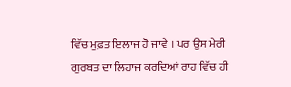ਵਿੱਚ ਮੁਫ਼ਤ ਇਲਾਜ ਹੋ ਜਾਵੇ । ਪਰ ਉਸ ਮੇਰੀ ਗੁਰਬਤ ਦਾ ਲਿਹਾਜ ਕਰਦਿਆਂ ਰਾਹ ਵਿੱਚ ਹੀ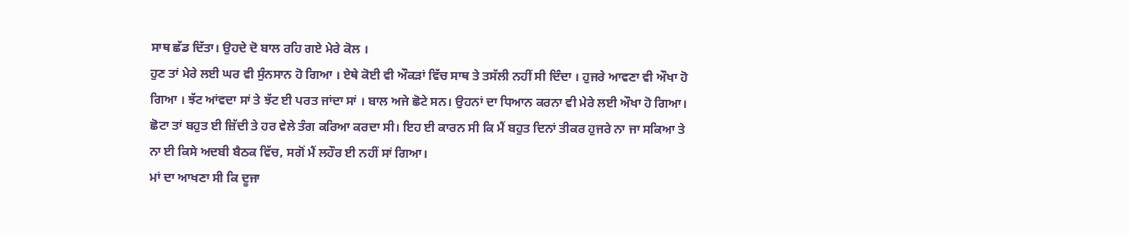ਸਾਥ ਛੱਡ ਦਿੱਤਾ। ਉਹਦੇ ਦੋ ਬਾਲ ਰਹਿ ਗਏ ਮੇਰੇ ਕੋਲ ।
ਹੁਣ ਤਾਂ ਮੇਰੇ ਲਈ ਘਰ ਵੀ ਸੁੰਨਸਾਨ ਹੋ ਗਿਆ । ਏਥੇ ਕੋਈ ਵੀ ਔਕੜਾਂ ਵਿੱਚ ਸਾਥ ਤੇ ਤਸੱਲੀ ਨਹੀਂ ਸੀ ਦਿੰਦਾ । ਹੁਜਰੇ ਆਵਣਾ ਵੀ ਔਖਾ ਹੋ ਗਿਆ । ਝੱਟ ਆਂਵਦਾ ਸਾਂ ਤੇ ਝੱਟ ਈ ਪਰਤ ਜਾਂਦਾ ਸਾਂ । ਬਾਲ ਅਜੇ ਛੋਟੇ ਸਨ। ਉਹਨਾਂ ਦਾ ਧਿਆਨ ਕਰਨਾ ਵੀ ਮੇਰੇ ਲਈ ਔਖਾ ਹੋ ਗਿਆ। ਛੋਟਾ ਤਾਂ ਬਹੁਤ ਈ ਜ਼ਿੱਦੀ ਤੇ ਹਰ ਵੇਲੇ ਤੰਗ ਕਰਿਆ ਕਰਦਾ ਸੀ। ਇਹ ਈ ਕਾਰਨ ਸੀ ਕਿ ਮੈਂ ਬਹੁਤ ਦਿਨਾਂ ਤੀਕਰ ਹੁਜਰੇ ਨਾ ਜਾ ਸਕਿਆ ਤੇ ਨਾ ਈ ਕਿਸੇ ਅਦਬੀ ਬੈਠਕ ਵਿੱਚ, ਸਗੋਂ ਮੈਂ ਲਹੌਰ ਈ ਨਹੀਂ ਸਾਂ ਗਿਆ।
ਮਾਂ ਦਾ ਆਖਣਾ ਸੀ ਕਿ ਦੂਜਾ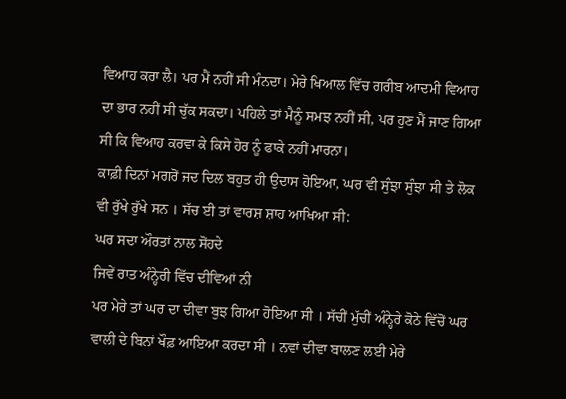ਵਿਆਹ ਕਰਾ ਲੈ। ਪਰ ਮੈਂ ਨਹੀਂ ਸੀ ਮੰਨਦਾ। ਮੇਰੇ ਖਿਆਲ ਵਿੱਚ ਗਰੀਬ ਆਦਮੀ ਵਿਆਹ ਦਾ ਭਾਰ ਨਹੀਂ ਸੀ ਚੁੱਕ ਸਕਦਾ। ਪਹਿਲੇ ਤਾਂ ਮੈਨੂੰ ਸਮਝ ਨਹੀਂ ਸੀ, ਪਰ ਹੁਣ ਮੈਂ ਜਾਣ ਗਿਆ ਸੀ ਕਿ ਵਿਆਹ ਕਰਵਾ ਕੇ ਕਿਸੇ ਹੋਰ ਨੂੰ ਫਾਕੇ ਨਹੀਂ ਮਾਰਨਾ।
ਕਾਫ਼ੀ ਦਿਨਾਂ ਮਗਰੋਂ ਜਦ ਦਿਲ ਬਹੁਤ ਹੀ ਉਦਾਸ ਹੋਇਆ, ਘਰ ਵੀ ਸੁੰਝਾ ਸੁੰਝਾ ਸੀ ਤੇ ਲੋਕ ਵੀ ਰੁੱਖੇ ਰੁੱਖੇ ਸਨ । ਸੱਚ ਈ ਤਾਂ ਵਾਰਸ਼ ਸ਼ਾਹ ਆਖਿਆ ਸੀ:
ਘਰ ਸਦਾ ਔਰਤਾਂ ਨਾਲ ਸੋਂਹਦੇ
ਜਿਵੇਂ ਰਾਤ ਅੰਨ੍ਹੇਰੀ ਵਿੱਚ ਦੀਵਿਆਂ ਨੀ
ਪਰ ਮੇਰੇ ਤਾਂ ਘਰ ਦਾ ਦੀਵਾ ਬੁਝ ਗਿਆ ਹੋਇਆ ਸੀ । ਸੱਚੀਂ ਮੁੱਚੀਂ ਅੰਨ੍ਹੇਰੇ ਕੋਠੇ ਵਿੱਚੋਂ ਘਰ ਵਾਲੀ ਦੇ ਬਿਨਾਂ ਖੌਫ਼ ਆਇਆ ਕਰਦਾ ਸੀ । ਨਵਾਂ ਦੀਵਾ ਬਾਲਣ ਲਈ ਮੇਰੇ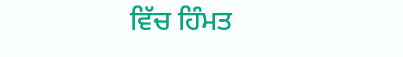ਵਿੱਚ ਹਿੰਮਤ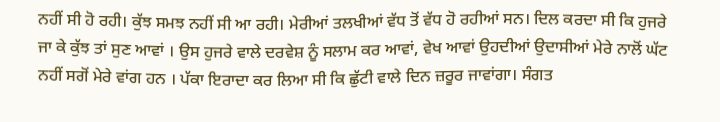ਨਹੀਂ ਸੀ ਹੋ ਰਹੀ। ਕੁੱਝ ਸਮਝ ਨਹੀਂ ਸੀ ਆ ਰਹੀ। ਮੇਰੀਆਂ ਤਲਖੀਆਂ ਵੱਧ ਤੋਂ ਵੱਧ ਹੋ ਰਹੀਆਂ ਸਨ। ਦਿਲ ਕਰਦਾ ਸੀ ਕਿ ਹੁਜਰੇ ਜਾ ਕੇ ਕੁੱਝ ਤਾਂ ਸੁਣ ਆਵਾਂ । ਉਸ ਹੁਜਰੇ ਵਾਲੇ ਦਰਵੇਸ਼ ਨੂੰ ਸਲਾਮ ਕਰ ਆਵਾਂ, ਵੇਖ ਆਵਾਂ ਉਹਦੀਆਂ ਉਦਾਸੀਆਂ ਮੇਰੇ ਨਾਲੋਂ ਘੱਟ ਨਹੀਂ ਸਗੋਂ ਮੇਰੇ ਵਾਂਗ ਹਨ । ਪੱਕਾ ਇਰਾਦਾ ਕਰ ਲਿਆ ਸੀ ਕਿ ਛੁੱਟੀ ਵਾਲੇ ਦਿਨ ਜ਼ਰੂਰ ਜਾਵਾਂਗਾ। ਸੰਗਤ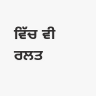ਵਿੱਚ ਵੀ ਰਲਤ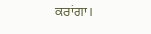ਕਰਾਂਗਾ।